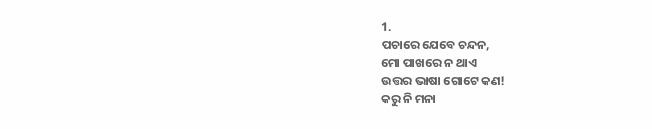1.
ପଚାରେ ଯେବେ ଚନ୍ଦନ,
ମୋ ପାଖରେ ନ ଥାଏ
ଉତ୍ତର ଭାଷା ଗୋଟେ କଣ!
କରୁ ନି ମନା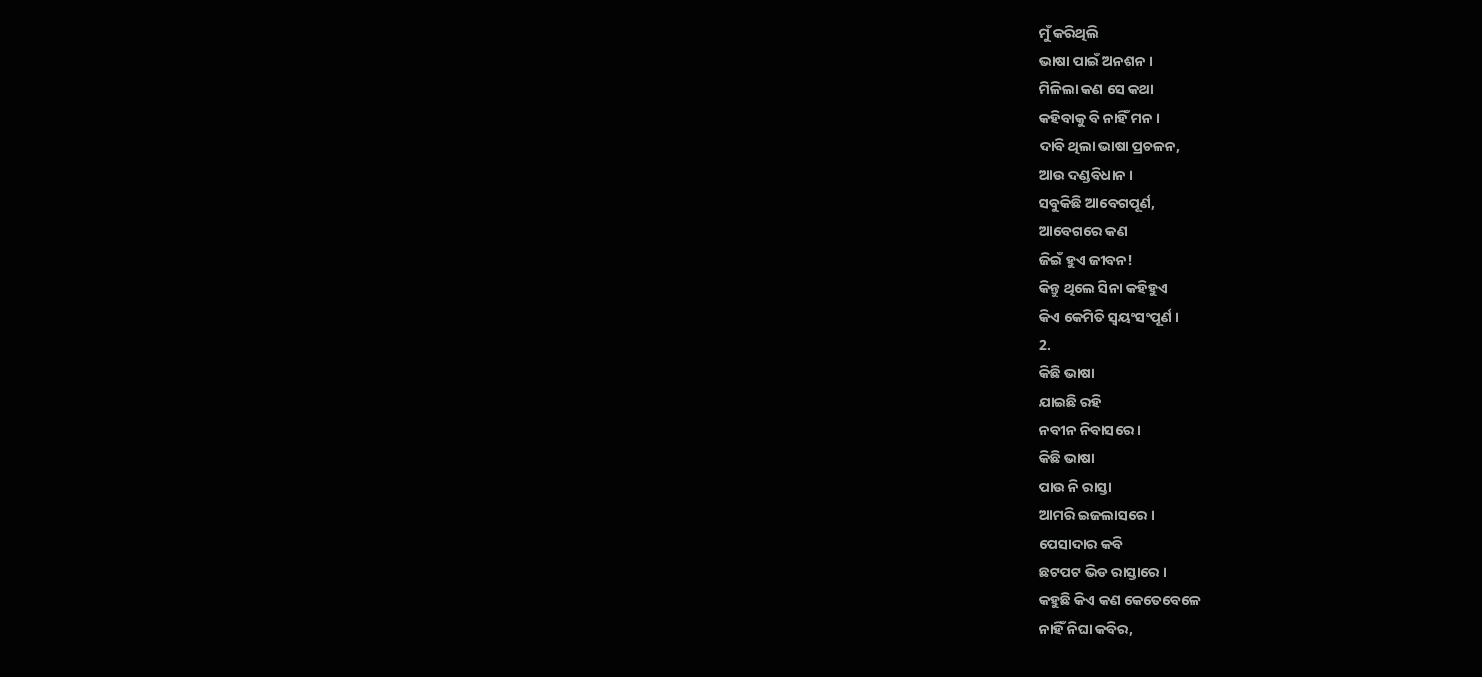ମୁଁ କରିଥିଲି
ଭାଷା ପାଇଁ ଅନଶନ ।
ମିଳିଲା କଣ ସେ କଥା
କହିବାକୁ ବି ନାହିଁ ମନ ।
ଦାବି ଥିଲା ଭାଷା ପ୍ରଚଳନ,
ଆଉ ଦଣ୍ଡବିଧାନ ।
ସବୁକିଛି ଆବେଗପୂର୍ଣ,
ଆବେଗରେ କଣ
ଜିଇଁ ହୁଏ ଜୀବନ!
କିନ୍ତୁ ଥିଲେ ସିନା କହିହୁଏ
କିଏ କେମିତି ସ୍ଵୟଂସଂପୂର୍ଣ ।
2.
କିଛି ଭାଷା
ଯାଇଛି ରହି
ନବୀନ ନିବାସରେ ।
କିଛି ଭାଷା
ପାଉ ନି ରାସ୍ତା
ଆମରି ଇଜଲାସରେ ।
ପେସାଦାର କବି
ଛଟପଟ ଭିଡ ରାସ୍ତାରେ ।
କହୁଛି କିଏ କଣ କେତେବେଳେ
ନାହିଁ ନିଘା କବିର,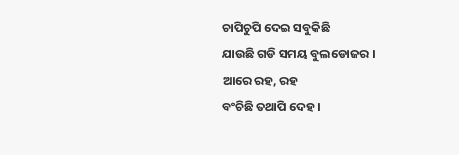ଚାପିଚୁପି ଦେଇ ସବୁକିଛି
ଯାଉଛି ଗଡି ସମୟ ବୁଲଡୋଜର ।
ଆରେ ରହ, ରହ
ବଂଚିଛି ତଥାପି ଦେହ ।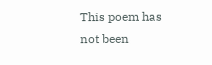This poem has not been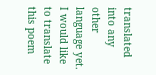translated into any other language yet.
I would like to translate this poem